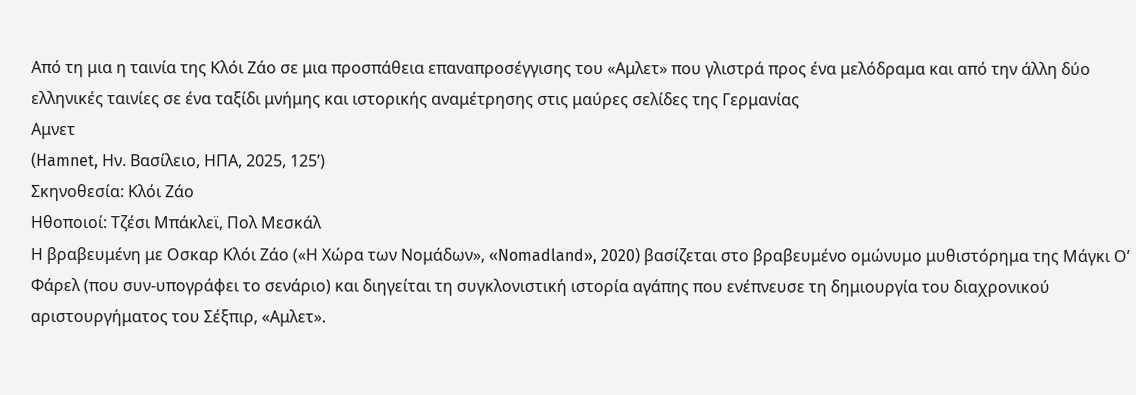Από τη μια η ταινία της Κλόι Ζάο σε μια προσπάθεια επαναπροσέγγισης του «Αμλετ» που γλιστρά προς ένα μελόδραμα και από την άλλη δύο ελληνικές ταινίες σε ένα ταξίδι μνήμης και ιστορικής αναμέτρησης στις μαύρες σελίδες της Γερμανίας
Αμνετ
(Hamnet, Ην. Βασίλειο, ΗΠΑ, 2025, 125’)
Σκηνοθεσία: Κλόι Ζάο
Ηθοποιοί: Τζέσι Μπάκλεϊ, Πολ Μεσκάλ
Η βραβευμένη με Οσκαρ Κλόι Ζάο («Η Χώρα των Νομάδων», «Nomadland», 2020) βασίζεται στο βραβευμένο ομώνυμο μυθιστόρημα της Μάγκι Ο’ Φάρελ (που συν-υπογράφει το σενάριο) και διηγείται τη συγκλονιστική ιστορία αγάπης που ενέπνευσε τη δημιουργία του διαχρονικού αριστουργήματος του Σέξπιρ, «Αμλετ».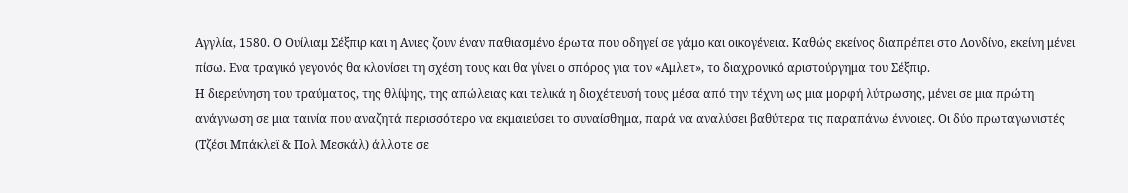Αγγλία, 1580. Ο Ουίλιαμ Σέξπιρ και η Ανιες ζουν έναν παθιασμένο έρωτα που οδηγεί σε γάμο και οικογένεια. Καθώς εκείνος διαπρέπει στο Λονδίνο, εκείνη μένει πίσω. Ενα τραγικό γεγονός θα κλονίσει τη σχέση τους και θα γίνει ο σπόρος για τον «Αμλετ», το διαχρονικό αριστούργημα του Σέξπιρ.
Η διερεύνηση του τραύματος, της θλίψης, της απώλειας και τελικά η διοχέτευσή τους μέσα από την τέχνη ως μια μορφή λύτρωσης, μένει σε μια πρώτη ανάγνωση σε μια ταινία που αναζητά περισσότερο να εκμαιεύσει το συναίσθημα, παρά να αναλύσει βαθύτερα τις παραπάνω έννοιες. Οι δύο πρωταγωνιστές (Τζέσι Μπάκλεϊ & Πολ Μεσκάλ) άλλοτε σε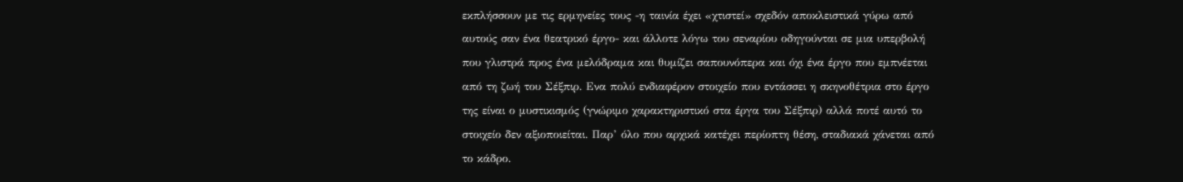εκπλήσσουν με τις ερμηνείες τους -η ταινία έχει «χτιστεί» σχεδόν αποκλειστικά γύρω από αυτούς σαν ένα θεατρικό έργο- και άλλοτε λόγω του σεναρίου οδηγούνται σε μια υπερβολή που γλιστρά προς ένα μελόδραμα και θυμίζει σαπουνόπερα και όχι ένα έργο που εμπνέεται από τη ζωή του Σέξπιρ. Ενα πολύ ενδιαφέρον στοιχείο που εντάσσει η σκηνοθέτρια στο έργο της είναι ο μυστικισμός (γνώριμο χαρακτηριστικό στα έργα του Σέξπιρ) αλλά ποτέ αυτό το στοιχείο δεν αξιοποιείται. Παρ’ όλο που αρχικά κατέχει περίοπτη θέση, σταδιακά χάνεται από το κάδρο.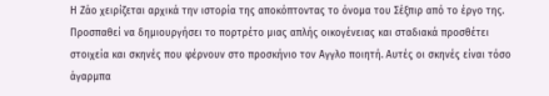Η Ζάο χειρίζεται αρχικά την ιστορία της αποκόπτοντας το όνομα του Σέξπιρ από το έργο της. Προσπαθεί να δημιουργήσει το πορτρέτο μιας απλής οικογένειας και σταδιακά προσθέτει στοιχεία και σκηνές που φέρνουν στο προσκήνιο τον Αγγλο ποιητή. Αυτές οι σκηνές είναι τόσο άγαρμπα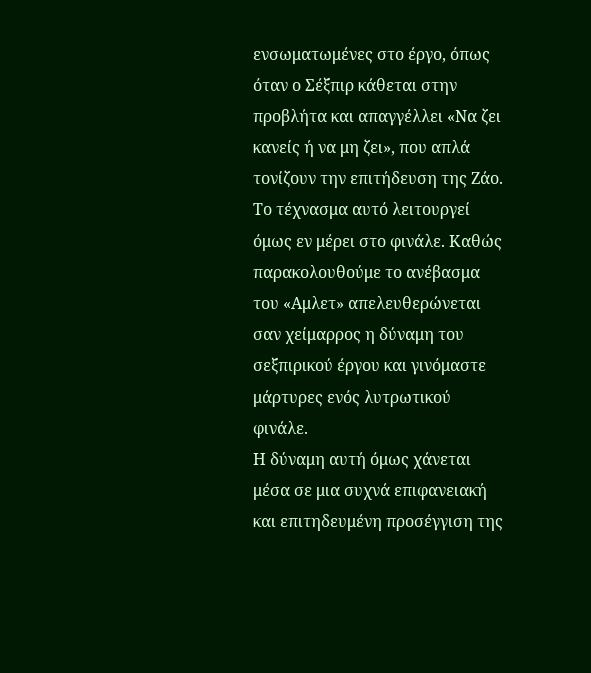ενσωματωμένες στο έργο, όπως όταν ο Σέξπιρ κάθεται στην προβλήτα και απαγγέλλει «Να ζει κανείς ή να μη ζει», που απλά τονίζουν την επιτήδευση της Ζάο. Το τέχνασμα αυτό λειτουργεί όμως εν μέρει στο φινάλε. Καθώς παρακολουθούμε το ανέβασμα του «Αμλετ» απελευθερώνεται σαν χείμαρρος η δύναμη του σεξπιρικού έργου και γινόμαστε μάρτυρες ενός λυτρωτικού φινάλε.
Η δύναμη αυτή όμως χάνεται μέσα σε μια συχνά επιφανειακή και επιτηδευμένη προσέγγιση της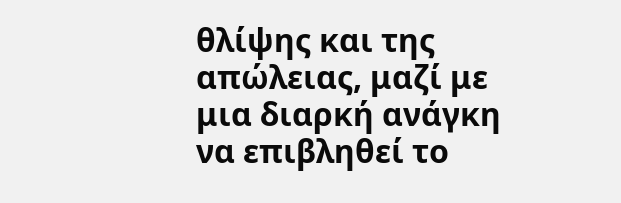θλίψης και της απώλειας, μαζί με μια διαρκή ανάγκη να επιβληθεί το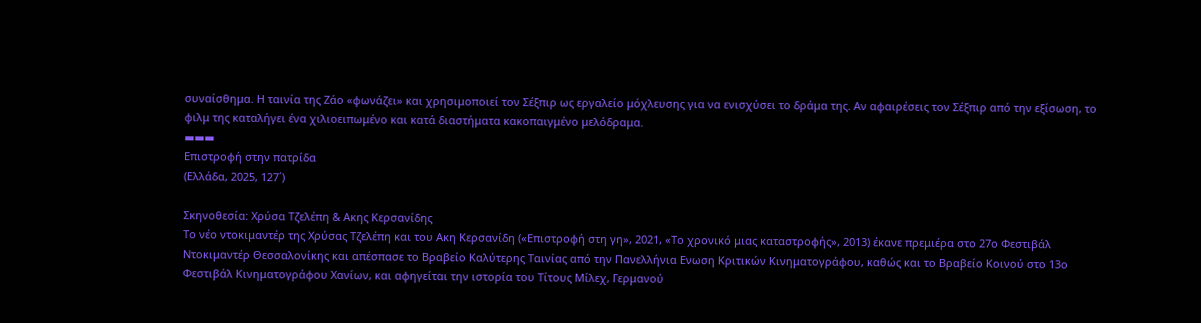συναίσθημα. Η ταινία της Ζάο «φωνάζει» και χρησιμοποιεί τον Σέξπιρ ως εργαλείο μόχλευσης για να ενισχύσει το δράμα της. Αν αφαιρέσεις τον Σέξπιρ από την εξίσωση, το φιλμ της καταλήγει ένα χιλιοειπωμένο και κατά διαστήματα κακοπαιγμένο μελόδραμα.
▬▬▬
Επιστροφή στην πατρίδα
(Ελλάδα, 2025, 127´)

Σκηνοθεσία: Χρύσα Τζελέπη & Ακης Κερσανίδης
Το νέο ντοκιμαντέρ της Χρύσας Τζελέπη και του Ακη Κερσανίδη («Επιστροφή στη γη», 2021, «Το χρονικό μιας καταστροφής», 2013) έκανε πρεμιέρα στο 27ο Φεστιβάλ Ντοκιμαντέρ Θεσσαλονίκης και απέσπασε το Βραβείο Καλύτερης Ταινίας από την Πανελλήνια Ενωση Κριτικών Κινηματογράφου, καθώς και το Βραβείο Κοινού στο 13ο Φεστιβάλ Κινηματογράφου Χανίων, και αφηγείται την ιστορία του Τίτους Μίλεχ, Γερμανού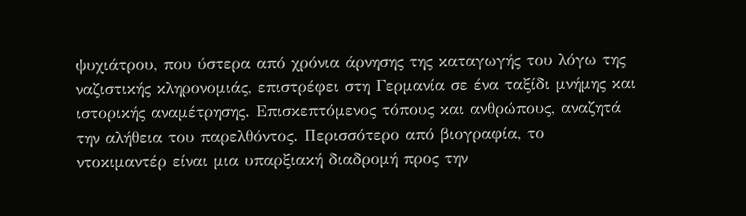ψυχιάτρου, που ύστερα από χρόνια άρνησης της καταγωγής του λόγω της ναζιστικής κληρονομιάς, επιστρέφει στη Γερμανία σε ένα ταξίδι μνήμης και ιστορικής αναμέτρησης. Επισκεπτόμενος τόπους και ανθρώπους, αναζητά την αλήθεια του παρελθόντος. Περισσότερο από βιογραφία, το ντοκιμαντέρ είναι μια υπαρξιακή διαδρομή προς την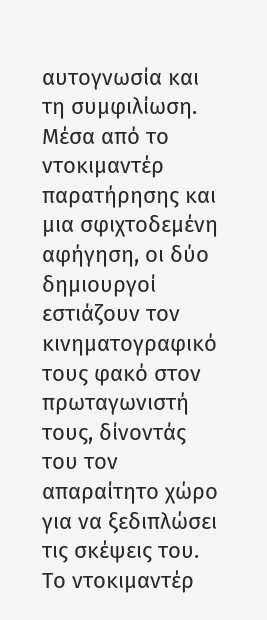αυτογνωσία και τη συμφιλίωση.
Μέσα από το ντοκιμαντέρ παρατήρησης και μια σφιχτοδεμένη αφήγηση, οι δύο δημιουργοί εστιάζουν τον κινηματογραφικό τους φακό στον πρωταγωνιστή τους, δίνοντάς του τον απαραίτητο χώρο για να ξεδιπλώσει τις σκέψεις του. Το ντοκιμαντέρ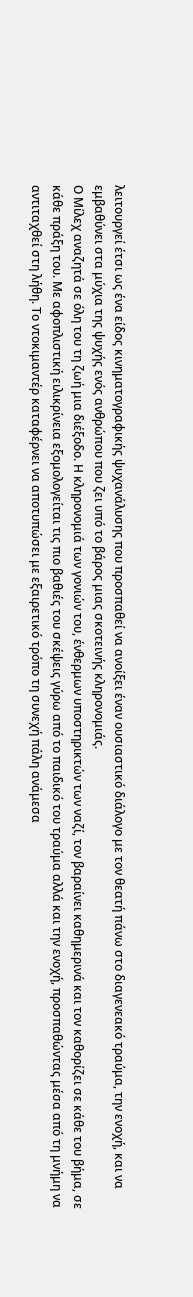λειτουργεί έτσι ως ένα είδος κινηματογραφικής ψυχανάλυσης που προσπαθεί να ανοίξει έναν ουσιαστικό διάλογο με τον θεατή πάνω στο διαγενεακό τραύμα, την ενοχή, και να εμβαθύνει στα μύχια της ψυχής ενός ανθρώπου που ζει υπό το βάρος μιας σκοτεινής κληρονομιάς.
Ο Μίλεχ αναζητά σε όλη του τη ζωή μια διέξοδο. Η κληρονομιά των γονιών του, ένθερμων υποστηρικτών των ναζί, τον βαραίνει καθημερινά και τον καθορίζει σε κάθε του βήμα, σε κάθε πράξη του. Με αφοπλιστική ειλικρίνεια εξομολογείται τις πιο βαθιές του σκέψεις γύρω από το παιδικό του τραύμα αλλά και την ενοχή, προσπαθώντας μέσα από τη μνήμη να αντιταχθεί στη λήθη. Το ντοκιμαντέρ καταφέρνει να αποτυπώσει με εξαιρετικό τρόπο τη συνεχή πάλη ανάμεσα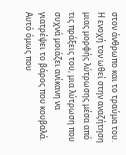στον άνθρωπο και το τραύμα του. Η ενοχή τον ωθεί στην αναζήτηση μιας μορφής λύτρωσης μέσα από τις πράξεις του, μια λύτρωση που συχνά μοιάζει ανίκανη να γιατρέψει το βάρος που κουβαλά.
Αυτό όμως που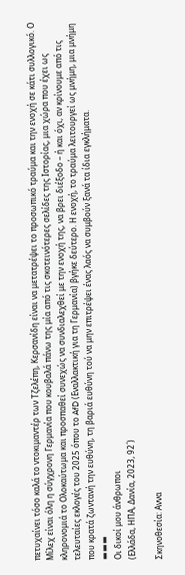πετυχαίνει τόσο καλά το ντοκιμαντέρ των Τζελέπη, Κερσανίδη είναι να μετατρέψει το προσωπικό τραύμα και την ενοχή σε κάτι συλλογικό. Ο Μίλεχ είναι όλη η σύγχρονη Γερμανία που κουβαλά πάνω της μία από τις σκοτεινότερες σελίδες της Ιστορίας, μια χώρα που έχει ως κληρονομιά το Ολοκαύτωμα και προσπαθεί συνεχώς να συνδιαλεχθεί με την ενοχή της, να βρει διέξοδο – ή και όχι, αν κρίνουμε από τις τελευταίες εκλογές του 2025 όπου το AfD (Εναλλακτική για τη Γερμανία) βγήκε δεύτερο. Η ενοχή, το τραύμα λειτουργεί ως μνήμη, μια μνήμη που κρατά ζωντανή την ευθύνη, τη βαριά ευθύνη τού να μην επιτρέψει ένας λαός να συμβούν ξανά τα ίδια εγκλήματα.
▬▬▬
Οι δικοί μου άνθρωποι
(Ελλάδα, ΗΠΑ, Δανία, 2023, 92´)

Σκηνοθεσία: Αννα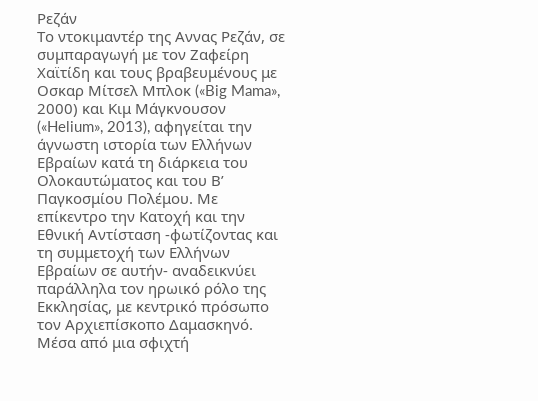Ρεζάν
Το ντοκιμαντέρ της Αννας Ρεζάν, σε συμπαραγωγή με τον Ζαφείρη Χαϊτίδη και τους βραβευμένους με Οσκαρ Μίτσελ Μπλοκ («Big Mama», 2000) και Κιμ Μάγκνουσον («Helium», 2013), αφηγείται την άγνωστη ιστορία των Ελλήνων Εβραίων κατά τη διάρκεια του Ολοκαυτώματος και του Β’ Παγκοσμίου Πολέμου. Με επίκεντρο την Κατοχή και την Εθνική Αντίσταση -φωτίζοντας και τη συμμετοχή των Ελλήνων Εβραίων σε αυτήν- αναδεικνύει παράλληλα τον ηρωικό ρόλο της Εκκλησίας, με κεντρικό πρόσωπο τον Αρχιεπίσκοπο Δαμασκηνό.
Μέσα από μια σφιχτή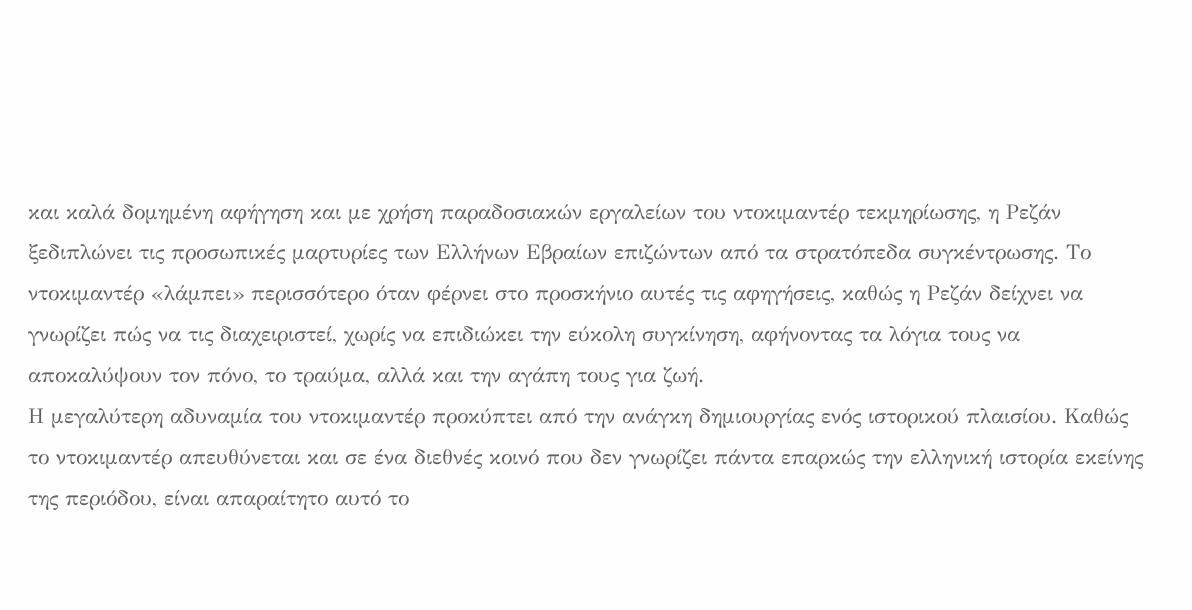και καλά δομημένη αφήγηση και με χρήση παραδοσιακών εργαλείων του ντοκιμαντέρ τεκμηρίωσης, η Ρεζάν ξεδιπλώνει τις προσωπικές μαρτυρίες των Ελλήνων Εβραίων επιζώντων από τα στρατόπεδα συγκέντρωσης. Το ντοκιμαντέρ «λάμπει» περισσότερο όταν φέρνει στο προσκήνιο αυτές τις αφηγήσεις, καθώς η Ρεζάν δείχνει να γνωρίζει πώς να τις διαχειριστεί, χωρίς να επιδιώκει την εύκολη συγκίνηση, αφήνοντας τα λόγια τους να αποκαλύψουν τον πόνο, το τραύμα, αλλά και την αγάπη τους για ζωή.
Η μεγαλύτερη αδυναμία του ντοκιμαντέρ προκύπτει από την ανάγκη δημιουργίας ενός ιστορικού πλαισίου. Καθώς το ντοκιμαντέρ απευθύνεται και σε ένα διεθνές κοινό που δεν γνωρίζει πάντα επαρκώς την ελληνική ιστορία εκείνης της περιόδου, είναι απαραίτητο αυτό το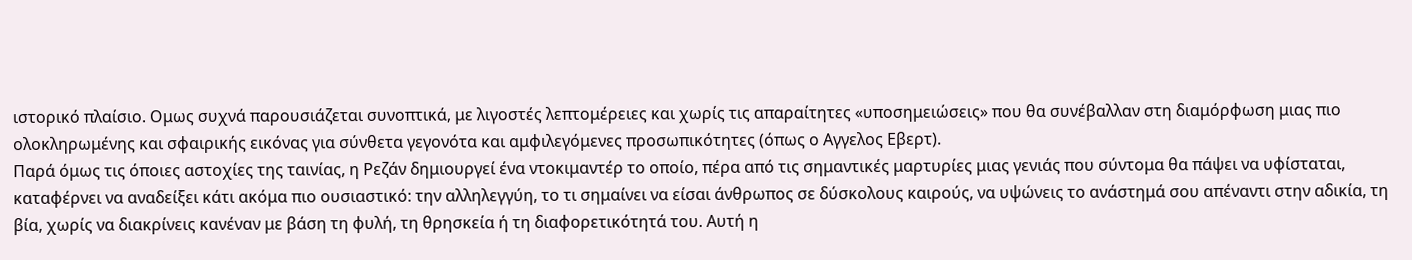ιστορικό πλαίσιο. Ομως συχνά παρουσιάζεται συνοπτικά, με λιγοστές λεπτομέρειες και χωρίς τις απαραίτητες «υποσημειώσεις» που θα συνέβαλλαν στη διαμόρφωση μιας πιο ολοκληρωμένης και σφαιρικής εικόνας για σύνθετα γεγονότα και αμφιλεγόμενες προσωπικότητες (όπως ο Αγγελος Εβερτ).
Παρά όμως τις όποιες αστοχίες της ταινίας, η Ρεζάν δημιουργεί ένα ντοκιμαντέρ το οποίο, πέρα από τις σημαντικές μαρτυρίες μιας γενιάς που σύντομα θα πάψει να υφίσταται, καταφέρνει να αναδείξει κάτι ακόμα πιο ουσιαστικό: την αλληλεγγύη, το τι σημαίνει να είσαι άνθρωπος σε δύσκολους καιρούς, να υψώνεις το ανάστημά σου απέναντι στην αδικία, τη βία, χωρίς να διακρίνεις κανέναν με βάση τη φυλή, τη θρησκεία ή τη διαφορετικότητά του. Αυτή η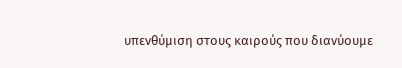υπενθύμιση στους καιρούς που διανύουμε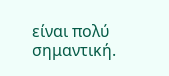είναι πολύ σημαντική.